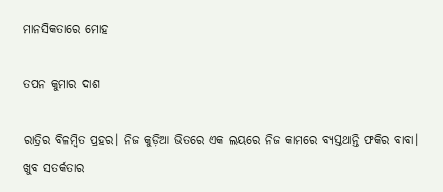ମାନସିକତାରେ ମୋହ

ତପନ କୁମାର ଦାଶ

ରାତ୍ରିର ବିଳମ୍ବିତ ପ୍ରହର। ନିଜ କୁଡ଼ିଆ ଭିତରେ ଏକ ଲୟରେ ନିଜ କାମରେ ବ୍ୟସ୍ତଥାନ୍ତି ଫକିର ବାବା। ଖୁବ ସତର୍କତାର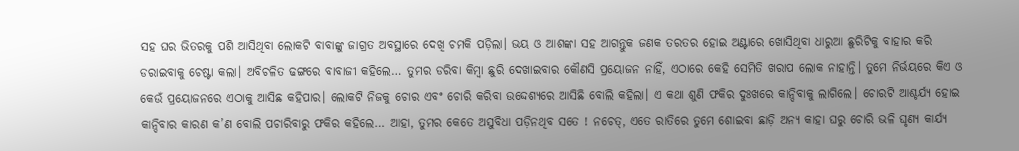ସହ ଘର ଭିତରକୁ ପଶି ଆସିଥିବା ଲୋକଟି ବାବାଙ୍କୁ ଜାଗ୍ରତ ଅବସ୍ଥାରେ ଦେଖି ଚମକି ପଡ଼ିଲା। ଭୟ ଓ ଆଶଙ୍କା ସହ ଆଗନ୍ତୁକ ଜଣକ ତରତର ହୋଇ ଅଣ୍ଟାରେ ଖୋସିଥିବା ଧାରୁଆ ଛୁରିଟିକୁ ବାହାର କରି ଡରାଇବାକୁ ଚେଷ୍ଟା କଲା। ଅବିଚଳିତ ଢଙ୍ଗରେ ବାବାଜୀ କହିଲେ… ତୁମର ଡରିବା କିମ୍ବା ଛୁରି ଦେଖାଇବାର କୌଣସି ପ୍ରୟୋଜନ ନାହିଁ, ଏଠାରେ କେହି ସେମିତି ଖରାପ ଲୋକ ନାହାନ୍ତି। ତୁମେ ନିର୍ଭୟରେ କିଏ ଓ କେଉଁ ପ୍ରୟୋଜନରେ ଏଠାକୁ ଆସିଛ କହିପାର। ଲୋକଟି ନିଜକୁ ଚୋର ଏବଂ ଚୋରି କରିବା ଉଦ୍ଦେଶ୍ୟରେ ଆସିଛି ବୋଲି କହିଲା। ଏ କଥା ଶୁଣି ଫକିର ଦୁଃଖରେ କାନ୍ଦିବାକୁ ଲାଗିଲେ। ଚୋରଟି ଆଶ୍ଚର୍ଯ୍ୟ ହୋଇ କାନ୍ଦିବାର କାରଣ କ’ଣ ବୋଲି ପଚାରିବାରୁ ଫକିର କହିଲେ… ଆହା, ତୁମର କେତେ ଅସୁବିଧା ପଡ଼ିନଥିବ ସତେ ! ନଚେତ୍‌, ଏତେ ରାତିରେ ତୁମେ ଶୋଇବା ଛାଡ଼ି ଅନ୍ୟ କାହା ଘରୁ ଚୋରି ଭଳି ଘୃଣ୍ୟ କାର୍ଯ୍ୟ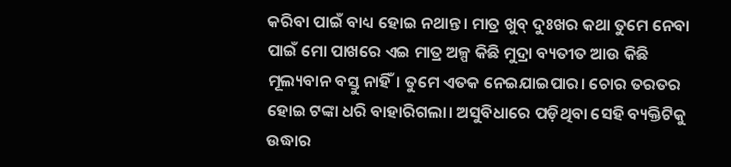କରିବା ପାଇଁ ବାଧ୍ୟ ହୋଇ ନଥାନ୍ତ। ମାତ୍ର ଖୁବ୍‌ ଦୁଃଖର କଥା ତୁମେ ନେବା ପାଇଁ ମୋ ପାଖରେ ଏଇ ମାତ୍ର ଅଳ୍ପ କିଛି ମୁଦ୍ରା ବ୍ୟତୀତ ଆଉ କିଛି ମୂଲ୍ୟବାନ ବସ୍ତୁ ନାହିଁ। ତୁମେ ଏତକ ନେଇଯାଇପାର। ଚୋର ତରତର ହୋଇ ଟଙ୍କା ଧରି ବାହାରିଗଲା। ଅସୁବିଧାରେ ପଡ଼ିଥିବା ସେହି ବ୍ୟକ୍ତିଟିକୁ ଉଦ୍ଧାର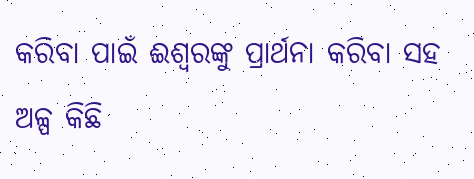କରିବା ପାଇଁ ଈଶ୍ୱରଙ୍କୁ ପ୍ରାର୍ଥନା କରିବା ସହ ଅଳ୍ପ କିଛି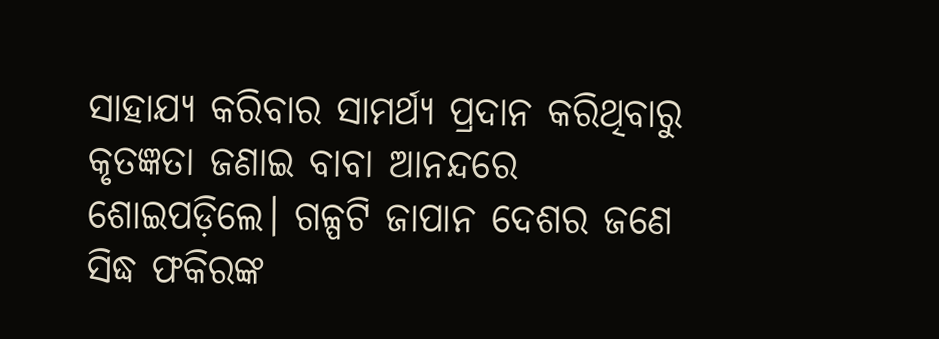ସାହାଯ୍ୟ କରିବାର ସାମର୍ଥ୍ୟ ପ୍ରଦାନ କରିଥିବାରୁ କୃତଜ୍ଞତା ଜଣାଇ ବାବା ଆନନ୍ଦରେ ଶୋଇପଡ଼ିଲେ। ଗଳ୍ପଟି ଜାପାନ ଦେଶର ଜଣେ ସିଦ୍ଧ ଫକିରଙ୍କ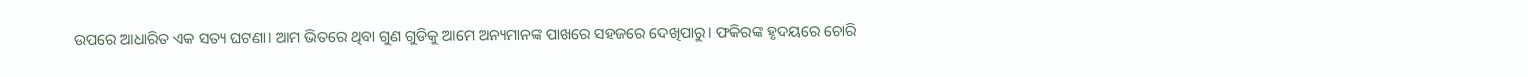ଉପରେ ଆଧାରିତ ଏକ ସତ୍ୟ ଘଟଣା। ଆମ ଭିତରେ ଥିବା ଗୁଣ ଗୁଡିକୁ ଆମେ ଅନ୍ୟମାନଙ୍କ ପାଖରେ ସହଜରେ ଦେଖିପାରୁ। ଫକିରଙ୍କ ହୃଦୟରେ ଚୋରି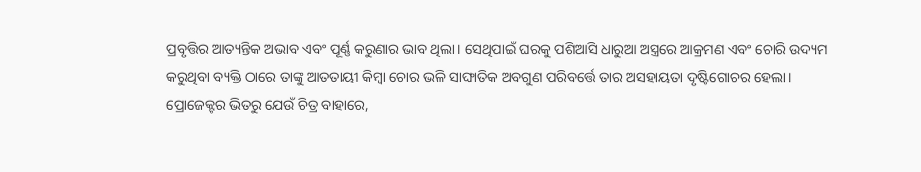ପ୍ରବୃତ୍ତିର ଆତ୍ୟନ୍ତିକ ଅଭାବ ଏବଂ ପୂର୍ଣ୍ଣ କରୁଣାର ଭାବ ଥିଲା। ସେଥିପାଇଁ ଘରକୁ ପଶିଆସି ଧାରୁଆ ଅସ୍ତ୍ରରେ ଆକ୍ରମଣ ଏବଂ ଚୋରି ଉଦ୍ୟମ କରୁଥିବା ବ୍ୟକ୍ତି ଠାରେ ତାଙ୍କୁ ଆତତାୟୀ କିମ୍ବା ଚୋର ଭଳି ସାଙ୍ଘାତିକ ଅବଗୁଣ ପରିବର୍ତ୍ତେ ତାର ଅସହାୟତା ଦୃଷ୍ଟିଗୋଚର ହେଲା। ପ୍ରୋଜେକ୍ଟର ଭିତରୁ ଯେଉଁ ଚିତ୍ର ବାହାରେ,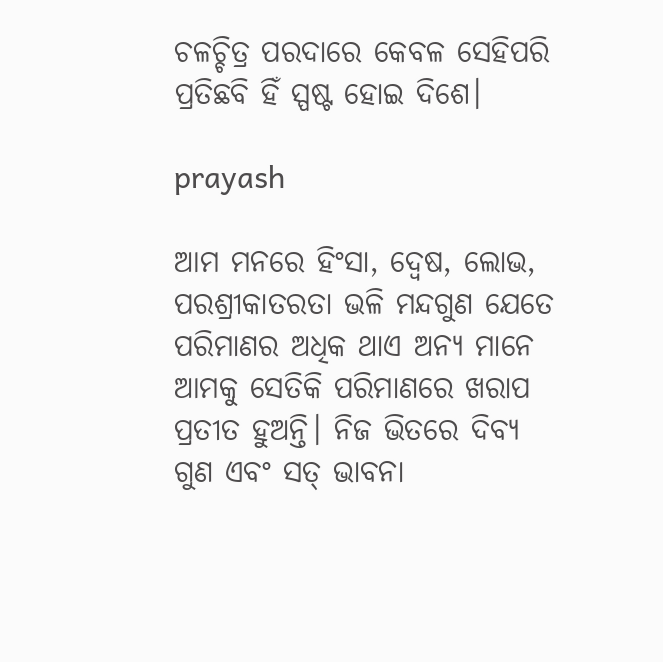ଚଳଚ୍ଚିତ୍ର ପରଦାରେ କେବଳ ସେହିପରି ପ୍ରତିଛବି ହିଁ ସ୍ପଷ୍ଟ ହୋଇ ଦିଶେ।

prayash

ଆମ ମନରେ ହିଂସା, ଦ୍ୱେଷ, ଲୋଭ, ପରଶ୍ରୀକାତରତା ଭଳି ମନ୍ଦଗୁଣ ଯେତେ ପରିମାଣର ଅଧିକ ଥାଏ ଅନ୍ୟ ମାନେ ଆମକୁ ସେତିକି ପରିମାଣରେ ଖରାପ ପ୍ରତୀତ ହୁଅନ୍ତି। ନିଜ ଭିତରେ ଦିବ୍ୟ ଗୁଣ ଏବଂ ସତ୍‌ ଭାବନା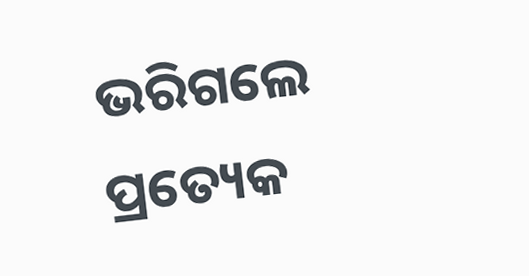ଭରିଗଲେ ପ୍ରତ୍ୟେକ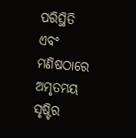ପରିସ୍ଥିତି ଏବଂ ମଣିଷଠାରେ ଅମୃତମୟ ସୃଷ୍ଟିର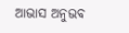ଆଭାସ ଅନୁଭବ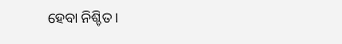ହେବା ନିଶ୍ଚିତ।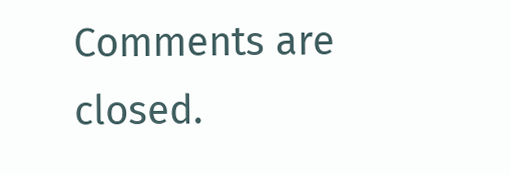Comments are closed.